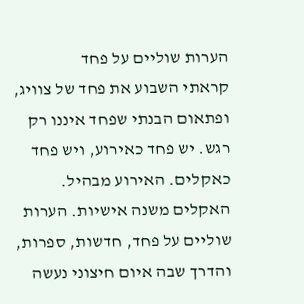הערות שוליים על פחד
קראתי השבוע את פחד של צוויג, ופתאום הבנתי שפחד איננו רק רגש. יש פחד כאירוע, ויש פחד כאקלים. האירוע מבהיל. האקלים משנה אישיות. הערות שוליים על פחד, חדשות, ספרות, והדרך שבה איום חיצוני נעשה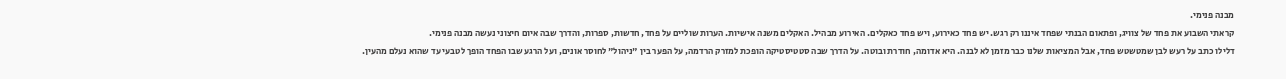מבנה פנימי.
קראתי השבוע את פחד של צוויג, ופתאום הבנתי שפחד איננו רק רגש. יש פחד כאירוע, ויש פחד כאקלים. האירוע מבהיל. האקלים משנה אישיות. הערות שוליים על פחד, חדשות, ספרות, והדרך שבה איום חיצוני נעשה מבנה פנימי.
דלילו כתב על רעש לבן שמטשטש פחד, אבל המציאות שלנו כבר מזמן לא לבנה. היא אדומה, חודרת ובוטה. על הדרך שבה סטטיסטיקה הופכת למזרק הרדמה, על הפער בין "ניהול" לחוסר אונים, ועל הרגע שבו הפחד הופך לטבעי עד שהוא נעלם מהעין.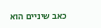כאב שיניים הוא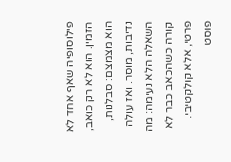פילוסופיה שאף אחד לא הזמין. הוא לא רק כואב, הוא מצמצם: סבלנות, נדיבות, מוסר. ואז עולה השאלה הלא נעימה: מה קורה כשהכאב כבר לא פרטי, אלא קולקטיבי.
פוסט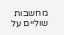מחשבות שוליים על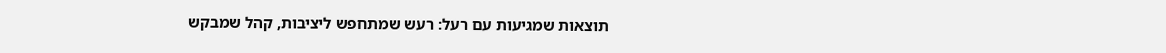תוצאות שמגיעות עם רעל: רעש שמתחפש ליציבות, קהל שמבקש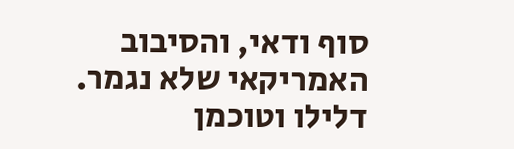סוף ודאי, והסיבוב האמריקאי שלא נגמר. דלילו וטוכמן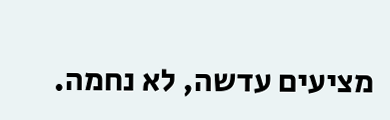מציעים עדשה, לא נחמה.